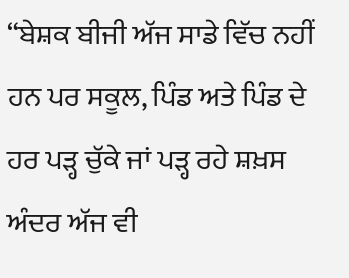“ਬੇਸ਼ਕ ਬੀਜੀ ਅੱਜ ਸਾਡੇ ਵਿੱਚ ਨਹੀਂ ਹਨ ਪਰ ਸਕੂਲ, ਪਿੰਡ ਅਤੇ ਪਿੰਡ ਦੇ ਹਰ ਪੜ੍ਹ ਚੁੱਕੇ ਜਾਂ ਪੜ੍ਹ ਰਹੇ ਸ਼ਖ਼ਸ ਅੰਦਰ ਅੱਜ ਵੀ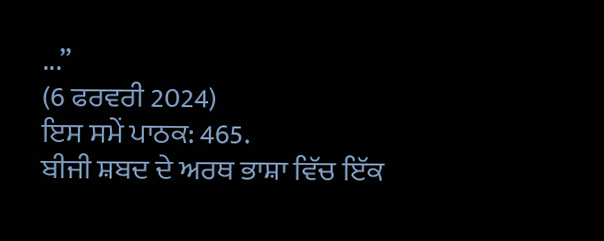...”
(6 ਫਰਵਰੀ 2024)
ਇਸ ਸਮੇਂ ਪਾਠਕ: 465.
ਬੀਜੀ ਸ਼ਬਦ ਦੇ ਅਰਥ ਭਾਸ਼ਾ ਵਿੱਚ ਇੱਕ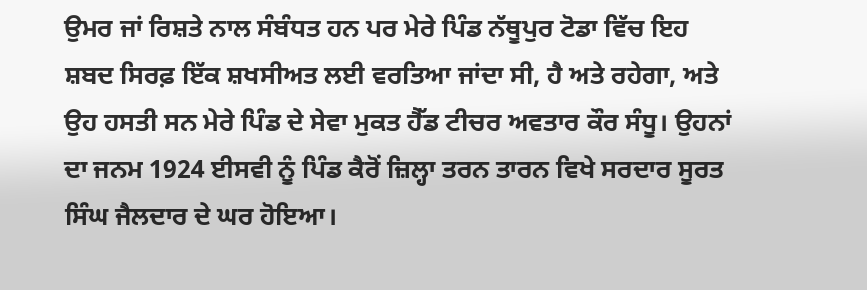ਉਮਰ ਜਾਂ ਰਿਸ਼ਤੇ ਨਾਲ ਸੰਬੰਧਤ ਹਨ ਪਰ ਮੇਰੇ ਪਿੰਡ ਨੱਥੂਪੁਰ ਟੋਡਾ ਵਿੱਚ ਇਹ ਸ਼ਬਦ ਸਿਰਫ਼ ਇੱਕ ਸ਼ਖਸੀਅਤ ਲਈ ਵਰਤਿਆ ਜਾਂਦਾ ਸੀ, ਹੈ ਅਤੇ ਰਹੇਗਾ, ਅਤੇ ਉਹ ਹਸਤੀ ਸਨ ਮੇਰੇ ਪਿੰਡ ਦੇ ਸੇਵਾ ਮੁਕਤ ਹੈੱਡ ਟੀਚਰ ਅਵਤਾਰ ਕੌਰ ਸੰਧੂ। ਉਹਨਾਂ ਦਾ ਜਨਮ 1924 ਈਸਵੀ ਨੂੰ ਪਿੰਡ ਕੈਰੋਂ ਜ਼ਿਲ੍ਹਾ ਤਰਨ ਤਾਰਨ ਵਿਖੇ ਸਰਦਾਰ ਸੂਰਤ ਸਿੰਘ ਜੈਲਦਾਰ ਦੇ ਘਰ ਹੋਇਆ।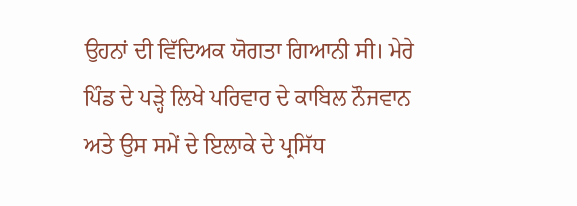ਉਹਨਾਂ ਦੀ ਵਿੱਦਿਅਕ ਯੋਗਤਾ ਗਿਆਨੀ ਸੀ। ਮੇਰੇ ਪਿੰਡ ਦੇ ਪੜ੍ਹੇ ਲਿਖੇ ਪਰਿਵਾਰ ਦੇ ਕਾਬਿਲ ਨੌਜਵਾਨ ਅਤੇ ਉਸ ਸਮੇਂ ਦੇ ਇਲਾਕੇ ਦੇ ਪ੍ਰਸਿੱਧ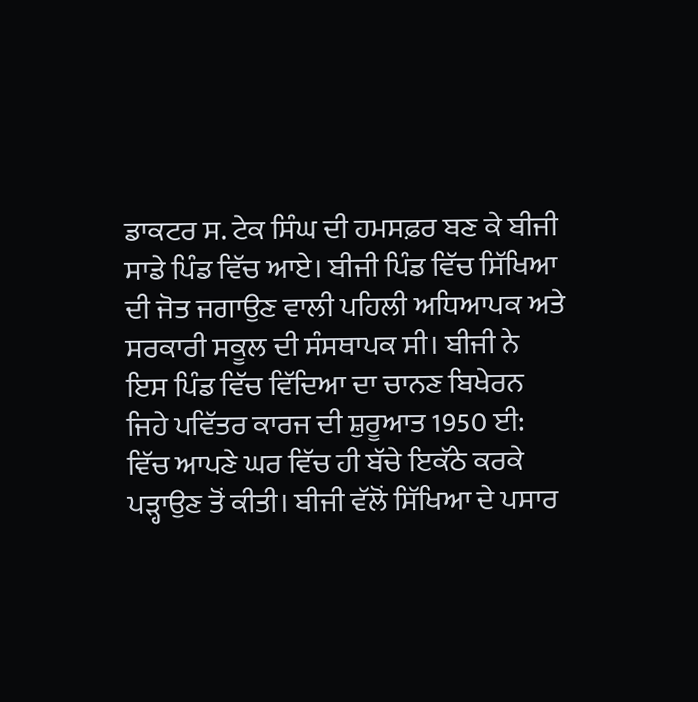ਡਾਕਟਰ ਸ. ਟੇਕ ਸਿੰਘ ਦੀ ਹਮਸਫ਼ਰ ਬਣ ਕੇ ਬੀਜੀ ਸਾਡੇ ਪਿੰਡ ਵਿੱਚ ਆਏ। ਬੀਜੀ ਪਿੰਡ ਵਿੱਚ ਸਿੱਖਿਆ ਦੀ ਜੋਤ ਜਗਾਉਣ ਵਾਲੀ ਪਹਿਲੀ ਅਧਿਆਪਕ ਅਤੇ ਸਰਕਾਰੀ ਸਕੂਲ ਦੀ ਸੰਸਥਾਪਕ ਸੀ। ਬੀਜੀ ਨੇ ਇਸ ਪਿੰਡ ਵਿੱਚ ਵਿੱਦਿਆ ਦਾ ਚਾਨਣ ਬਿਖੇਰਨ ਜਿਹੇ ਪਵਿੱਤਰ ਕਾਰਜ ਦੀ ਸ਼ੁਰੂਆਤ 1950 ਈ: ਵਿੱਚ ਆਪਣੇ ਘਰ ਵਿੱਚ ਹੀ ਬੱਚੇ ਇਕੱਠੇ ਕਰਕੇ ਪੜ੍ਹਾਉਣ ਤੋਂ ਕੀਤੀ। ਬੀਜੀ ਵੱਲੋਂ ਸਿੱਖਿਆ ਦੇ ਪਸਾਰ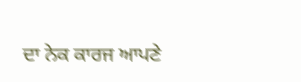ਦਾ ਨੇਕ ਕਾਰਜ ਆਪਣੇ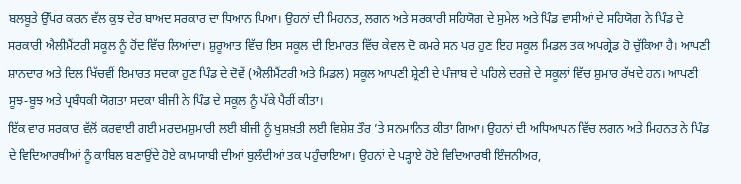ਬਲਬੂਤੇ ਉੱਪਰ ਕਰਨ ਵੱਲ ਕੁਝ ਦੇਰ ਬਾਅਦ ਸਰਕਾਰ ਦਾ ਧਿਆਨ ਪਿਆ। ਉਹਨਾਂ ਦੀ ਮਿਹਨਤ, ਲਗਨ ਅਤੇ ਸਰਕਾਰੀ ਸਹਿਯੋਗ ਦੇ ਸੁਮੇਲ ਅਤੇ ਪਿੰਡ ਵਾਸੀਆਂ ਦੇ ਸਹਿਯੋਗ ਨੇ ਪਿੰਡ ਦੇ ਸਰਕਾਰੀ ਐਲੀਮੈਂਟਰੀ ਸਕੂਲ ਨੂੰ ਹੋਂਦ ਵਿੱਚ ਲਿਆਂਦਾ। ਸ਼ੁਰੂਆਤ ਵਿੱਚ ਇਸ ਸਕੂਲ ਦੀ ਇਮਾਰਤ ਵਿੱਚ ਕੇਵਲ ਦੋ ਕਮਰੇ ਸਨ ਪਰ ਹੁਣ ਇਹ ਸਕੂਲ ਮਿਡਲ ਤਕ ਅਪਗ੍ਰੇਡ ਹੋ ਚੁੱਕਿਆ ਹੈ। ਆਪਣੀ ਸ਼ਾਨਦਾਰ ਅਤੇ ਦਿਲ ਖਿੱਚਵੀਂ ਇਮਾਰਤ ਸਦਕਾ ਹੁਣ ਪਿੰਡ ਦੇ ਦੋਵੇਂ (ਐਲੀਮੈਂਟਰੀ ਅਤੇ ਮਿਡਲ) ਸਕੂਲ ਆਪਣੀ ਸ਼੍ਰੇਣੀ ਦੇ ਪੰਜਾਬ ਦੇ ਪਹਿਲੇ ਦਰਜ਼ੇ ਦੇ ਸਕੂਲਾਂ ਵਿੱਚ ਸ਼ੁਮਾਰ ਰੱਖਦੇ ਹਨ। ਆਪਣੀ ਸੂਝ-ਬੂਝ ਅਤੇ ਪ੍ਰਬੰਧਕੀ ਯੋਗਤਾ ਸਦਕਾ ਬੀਜੀ ਨੇ ਪਿੰਡ ਦੇ ਸਕੂਲ ਨੂੰ ਪੱਕੇ ਪੈਰੀਂ ਕੀਤਾ।
ਇੱਕ ਵਾਰ ਸਰਕਾਰ ਵੱਲੋਂ ਕਰਵਾਈ ਗਈ ਮਰਦਮਸ਼ੁਮਾਰੀ ਲਈ ਬੀਜੀ ਨੂੰ ਖੁਸ਼ਖ਼ਤੀ ਲਈ ਵਿਸ਼ੇਸ਼ ਤੌਰ ’ਤੇ ਸਨਮਾਨਿਤ ਕੀਤਾ ਗਿਆ। ਉਹਨਾਂ ਦੀ ਅਧਿਆਪਨ ਵਿੱਚ ਲਗਨ ਅਤੇ ਮਿਹਨਤ ਨੇ ਪਿੰਡ ਦੇ ਵਿਦਿਆਰਥੀਆਂ ਨੂੰ ਕਾਬਿਲ ਬਣਾਉਂਦੇ ਹੋਏ ਕਾਮਯਾਬੀ ਦੀਆਂ ਬੁਲੰਦੀਆਂ ਤਕ ਪਹੁੰਚਾਇਆ। ਉਹਨਾਂ ਦੇ ਪੜ੍ਹਾਏ ਹੋਏ ਵਿਦਿਆਰਥੀ ਇੰਜਨੀਅਰ,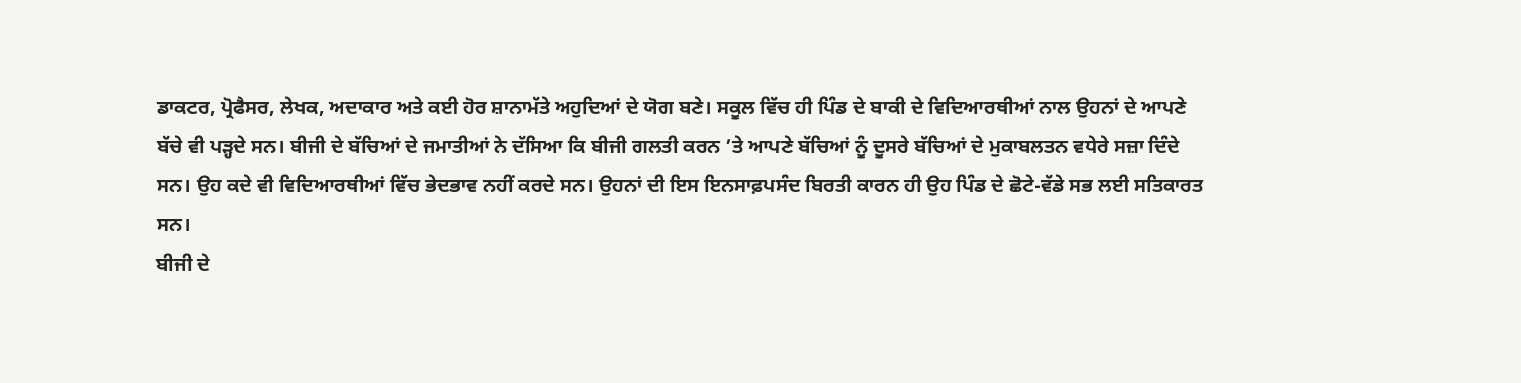ਡਾਕਟਰ, ਪ੍ਰੋਫੈਸਰ, ਲੇਖਕ, ਅਦਾਕਾਰ ਅਤੇ ਕਈ ਹੋਰ ਸ਼ਾਨਾਮੱਤੇ ਅਹੁਦਿਆਂ ਦੇ ਯੋਗ ਬਣੇ। ਸਕੂਲ ਵਿੱਚ ਹੀ ਪਿੰਡ ਦੇ ਬਾਕੀ ਦੇ ਵਿਦਿਆਰਥੀਆਂ ਨਾਲ ਉਹਨਾਂ ਦੇ ਆਪਣੇ ਬੱਚੇ ਵੀ ਪੜ੍ਹਦੇ ਸਨ। ਬੀਜੀ ਦੇ ਬੱਚਿਆਂ ਦੇ ਜਮਾਤੀਆਂ ਨੇ ਦੱਸਿਆ ਕਿ ਬੀਜੀ ਗਲਤੀ ਕਰਨ ’ਤੇ ਆਪਣੇ ਬੱਚਿਆਂ ਨੂੰ ਦੂਸਰੇ ਬੱਚਿਆਂ ਦੇ ਮੁਕਾਬਲਤਨ ਵਧੇਰੇ ਸਜ਼ਾ ਦਿੰਦੇ ਸਨ। ਉਹ ਕਦੇ ਵੀ ਵਿਦਿਆਰਥੀਆਂ ਵਿੱਚ ਭੇਦਭਾਵ ਨਹੀਂ ਕਰਦੇ ਸਨ। ਉਹਨਾਂ ਦੀ ਇਸ ਇਨਸਾਫ਼ਪਸੰਦ ਬਿਰਤੀ ਕਾਰਨ ਹੀ ਉਹ ਪਿੰਡ ਦੇ ਛੋਟੇ-ਵੱਡੇ ਸਭ ਲਈ ਸਤਿਕਾਰਤ ਸਨ।
ਬੀਜੀ ਦੇ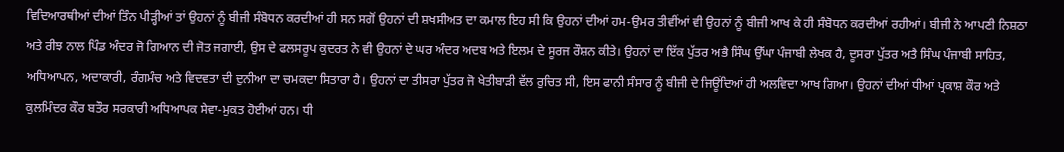ਵਿਦਿਆਰਥੀਆਂ ਦੀਆਂ ਤਿੰਨ ਪੀੜ੍ਹੀਆਂ ਤਾਂ ਉਹਨਾਂ ਨੂੰ ਬੀਜੀ ਸੰਬੋਧਨ ਕਰਦੀਆਂ ਹੀ ਸਨ ਸਗੋਂ ਉਹਨਾਂ ਦੀ ਸ਼ਖਸੀਅਤ ਦਾ ਕਮਾਲ ਇਹ ਸੀ ਕਿ ਉਹਨਾਂ ਦੀਆਂ ਹਮ-ਉਮਰ ਤੀਵੀਂਆਂ ਵੀ ਉਹਨਾਂ ਨੂੰ ਬੀਜੀ ਆਖ ਕੇ ਹੀ ਸੰਬੋਧਨ ਕਰਦੀਆਂ ਰਹੀਆਂ। ਬੀਜੀ ਨੇ ਆਪਣੀ ਨਿਸ਼ਠਾ ਅਤੇ ਰੀਝ ਨਾਲ ਪਿੰਡ ਅੰਦਰ ਜੋ ਗਿਆਨ ਦੀ ਜੋਤ ਜਗਾਈ, ਉਸ ਦੇ ਫਲਸਰੂਪ ਕੁਦਰਤ ਨੇ ਵੀ ਉਹਨਾਂ ਦੇ ਘਰ ਅੰਦਰ ਅਦਬ ਅਤੇ ਇਲਮ ਦੇ ਸੂਰਜ ਰੌਸ਼ਨ ਕੀਤੇ। ਉਹਨਾਂ ਦਾ ਇੱਕ ਪੁੱਤਰ ਅਭੈ ਸਿੰਘ ਉੱਘਾ ਪੰਜਾਬੀ ਲੇਖਕ ਹੈ, ਦੂਸਰਾ ਪੁੱਤਰ ਅਤੈ ਸਿੰਘ ਪੰਜਾਬੀ ਸਾਹਿਤ, ਅਧਿਆਪਨ, ਅਦਾਕਾਰੀ, ਰੰਗਮੰਚ ਅਤੇ ਵਿਦਵਤਾ ਦੀ ਦੁਨੀਆ ਦਾ ਚਮਕਦਾ ਸਿਤਾਰਾ ਹੈ। ਉਹਨਾਂ ਦਾ ਤੀਸਰਾ ਪੁੱਤਰ ਜੋ ਖੇਤੀਬਾੜੀ ਵੱਲ ਰੁਚਿਤ ਸੀ, ਇਸ ਫਾਨੀ ਸੰਸਾਰ ਨੂੰ ਬੀਜੀ ਦੇ ਜਿਊਂਦਿਆਂ ਹੀ ਅਲਵਿਦਾ ਆਖ ਗਿਆ। ਉਹਨਾਂ ਦੀਆਂ ਧੀਆਂ ਪ੍ਰਕਾਸ਼ ਕੌਰ ਅਤੇ ਕੁਲਮਿੰਦਰ ਕੌਰ ਬਤੌਰ ਸਰਕਾਰੀ ਅਧਿਆਪਕ ਸੇਵਾ-ਮੁਕਤ ਹੋਈਆਂ ਹਨ। ਧੀ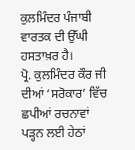ਕੁਲਮਿੰਦਰ ਪੰਜਾਬੀ ਵਾਰਤਕ ਦੀ ਉੱਘੀ ਹਸਤਾਖ਼ਰ ਹੈ।
ਪ੍ਰੋ. ਕੁਲਮਿੰਦਰ ਕੌਰ ਜੀ ਦੀਆਂ ‘ਸਰੋਕਾਰ’ ਵਿੱਚ ਛਪੀਆਂ ਰਚਨਾਵਾਂ ਪੜ੍ਹਨ ਲਈ ਹੇਠਾਂ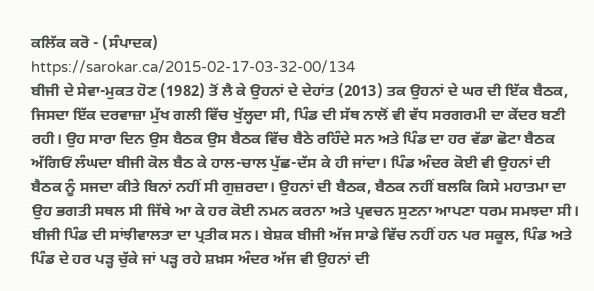ਕਲਿੱਕ ਕਰੋ - (ਸੰਪਾਦਕ)
https://sarokar.ca/2015-02-17-03-32-00/134
ਬੀਜੀ ਦੇ ਸੇਵਾ-ਮੁਕਤ ਹੋਣ (1982) ਤੋਂ ਲੈ ਕੇ ਉਹਨਾਂ ਦੇ ਦੇਹਾਂਤ (2013) ਤਕ ਉਹਨਾਂ ਦੇ ਘਰ ਦੀ ਇੱਕ ਬੈਠਕ, ਜਿਸਦਾ ਇੱਕ ਦਰਵਾਜ਼ਾ ਮੁੱਖ ਗਲੀ ਵਿੱਚ ਖੁੱਲ੍ਹਦਾ ਸੀ, ਪਿੰਡ ਦੀ ਸੱਥ ਨਾਲੋਂ ਵੀ ਵੱਧ ਸਰਗਰਮੀ ਦਾ ਕੇਂਦਰ ਬਣੀ ਰਹੀ। ਉਹ ਸਾਰਾ ਦਿਨ ਉਸ ਬੈਠਕ ਉਸ ਬੈਠਕ ਵਿੱਚ ਬੈਠੇ ਰਹਿੰਦੇ ਸਨ ਅਤੇ ਪਿੰਡ ਦਾ ਹਰ ਵੱਡਾ ਛੋਟਾ ਬੈਠਕ ਅੱਗਿਓਂ ਲੰਘਦਾ ਬੀਜੀ ਕੋਲ ਬੈਠ ਕੇ ਹਾਲ-ਚਾਲ ਪੁੱਛ-ਦੱਸ ਕੇ ਹੀ ਜਾਂਦਾ। ਪਿੰਡ ਅੰਦਰ ਕੋਈ ਵੀ ਉਹਨਾਂ ਦੀ ਬੈਠਕ ਨੂੰ ਸਜਦਾ ਕੀਤੇ ਬਿਨਾਂ ਨਹੀਂ ਸੀ ਗੁਜ਼ਰਦਾ। ਉਹਨਾਂ ਦੀ ਬੈਠਕ, ਬੈਠਕ ਨਹੀਂ ਬਲਕਿ ਕਿਸੇ ਮਹਾਤਮਾ ਦਾ ਉਹ ਭਗਤੀ ਸਥਲ ਸੀ ਜਿੱਥੇ ਆ ਕੇ ਹਰ ਕੋਈ ਨਮਨ ਕਰਨਾ ਅਤੇ ਪ੍ਰਵਚਨ ਸੁਣਨਾ ਆਪਣਾ ਧਰਮ ਸਮਝਦਾ ਸੀ। ਬੀਜੀ ਪਿੰਡ ਦੀ ਸਾਂਝੀਵਾਲਤਾ ਦਾ ਪ੍ਰਤੀਕ ਸਨ। ਬੇਸ਼ਕ ਬੀਜੀ ਅੱਜ ਸਾਡੇ ਵਿੱਚ ਨਹੀਂ ਹਨ ਪਰ ਸਕੂਲ, ਪਿੰਡ ਅਤੇ ਪਿੰਡ ਦੇ ਹਰ ਪੜ੍ਹ ਚੁੱਕੇ ਜਾਂ ਪੜ੍ਹ ਰਹੇ ਸ਼ਖ਼ਸ ਅੰਦਰ ਅੱਜ ਵੀ ਉਹਨਾਂ ਦੀ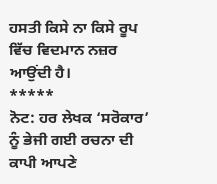ਹਸਤੀ ਕਿਸੇ ਨਾ ਕਿਸੇ ਰੂਪ ਵਿੱਚ ਵਿਦਮਾਨ ਨਜ਼ਰ ਆਉਂਦੀ ਹੈ।
*****
ਨੋਟ: ਹਰ ਲੇਖਕ ‘ਸਰੋਕਾਰ’ ਨੂੰ ਭੇਜੀ ਗਈ ਰਚਨਾ ਦੀ ਕਾਪੀ ਆਪਣੇ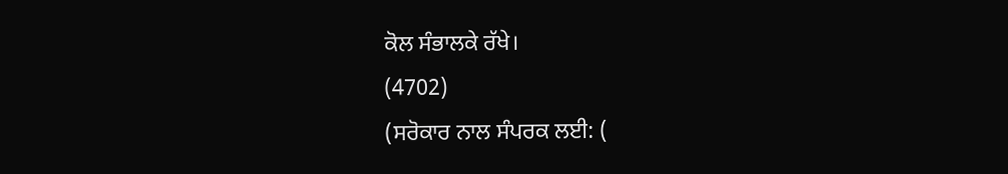ਕੋਲ ਸੰਭਾਲਕੇ ਰੱਖੇ।
(4702)
(ਸਰੋਕਾਰ ਨਾਲ ਸੰਪਰਕ ਲਈ: (